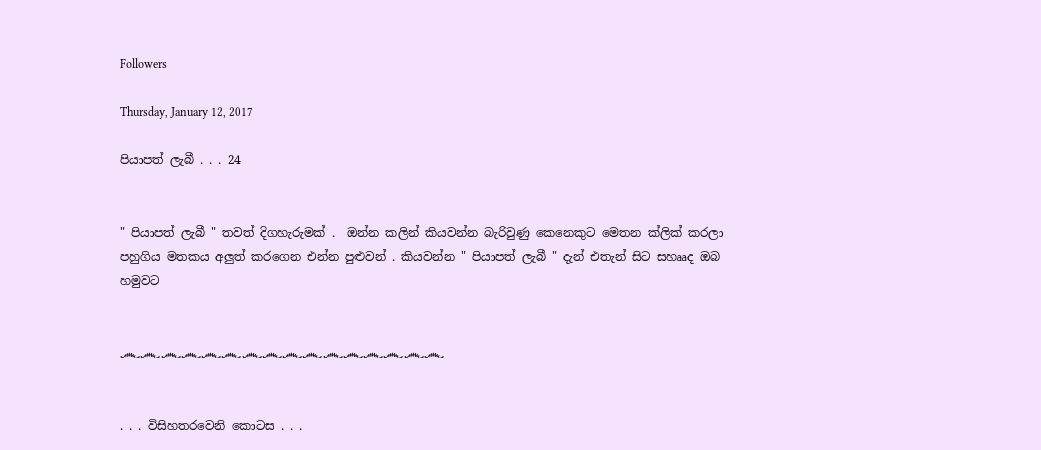Followers

Thursday, January 12, 2017

පියාපත් ලැබී . . . 24


" පියාපත් ලැබී " තවත් දිගහැරුමක් .  ඔන්න කලින් කියවන්න බැරිවුණු කෙනෙකුට මෙතන ක්ලික් කරලා පහුගිය මතකය අලුත් කරගෙන එන්න පුළුවන් . කියවන්න " පියාපත් ලැබී " දැන් එතැන් සිට සහෲද ඔබ හමුවට


෴෴෴෴෴෴෴෴෴෴෴෴෴෴෴෴


. . . විසිහතරවෙනි කොටස . . .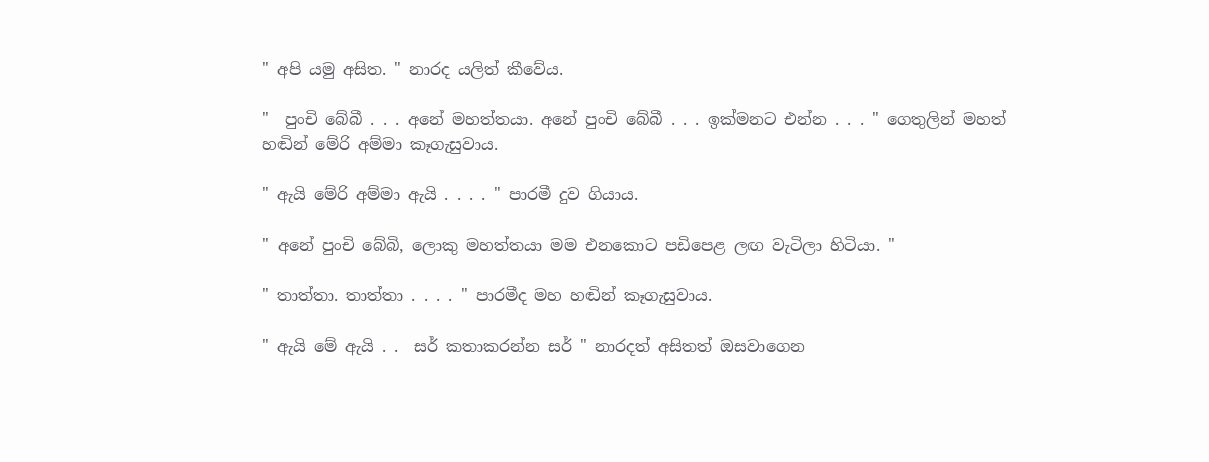" අපි යමු අසිත. " නාරද යලිත් කීවේය.

"  පුංචි බේබී . . . අනේ මහත්තයා. අනේ පුංචි බේබී . . . ඉක්මනට එන්න . . . " ගෙතුලින් මහත් හඬින් මේරි අම්මා කෑගැසුවාය.

" ඇයි මේරි අම්මා ඇයි . . . . " පාරමී දුව ගියාය.

" අනේ පුංචි බේබි, ලොකු මහත්තයා මම එනකොට පඩිපෙළ ලඟ වැටිලා හිටියා. "

" තාත්තා. තාත්තා . . . . " පාරමීද මහ හඬින් කෑගැසුවාය.

" ඇයි මේ ඇයි . .  සර් කතාකරන්න සර් " නාරදත් අසිතත් ඔසවාගෙන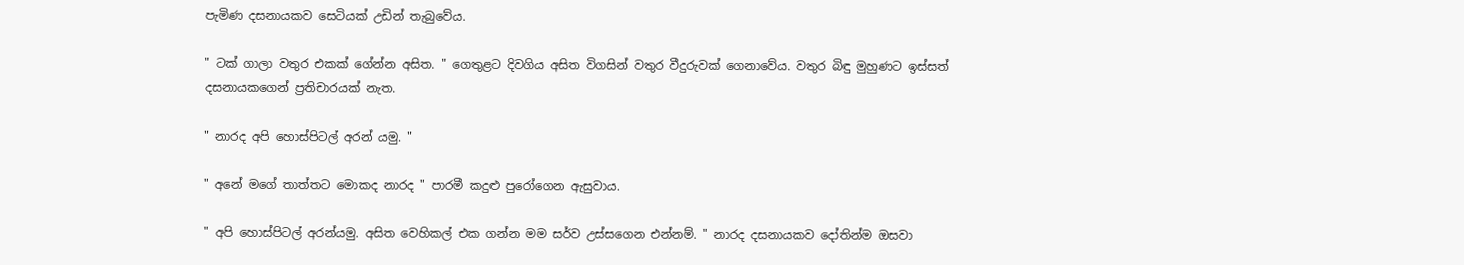පැමිණ දසනායකව සෙටියක් උඩින් තැබුවේය.

" ටක් ගාලා වතුර එකක් ගේන්න අසිත. " ගෙතුළට දිවගිය අසිත විගසින් වතුර වීදුරුවක් ගෙනාවේය. වතුර බිඳු මුහුණට ඉස්සත් දසනායකගෙන් ප්‍රතිචාරයක් නැත.

" නාරද අපි හොස්පිටල් අරන් යමු. "

" අනේ මගේ තාත්තට මොකද නාරද " පාරමී කදුළු පුරෝගෙන ඇසුවාය.

" අපි හොස්පිටල් අරන්යමු. අසිත වෙහිකල් එක ගන්න මම සර්ව උස්සගෙන එන්නම්. " නාරද දසනායකව දෝතින්ම ඔසවා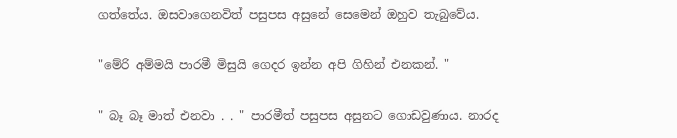ගත්තේය. ඔසවාගෙනවිත් පසුපස අසුනේ සෙමෙන් ඔහුව තැබුවේය.

"මේරි අම්මයි පාරමී මිසුයි ගෙදර ඉන්න අපි ගිහින් එනකන්. "

" බෑ බෑ මාත් එනවා . . " පාරමීත් පසුපස අසුනට ගොඩවුණාය. නාරද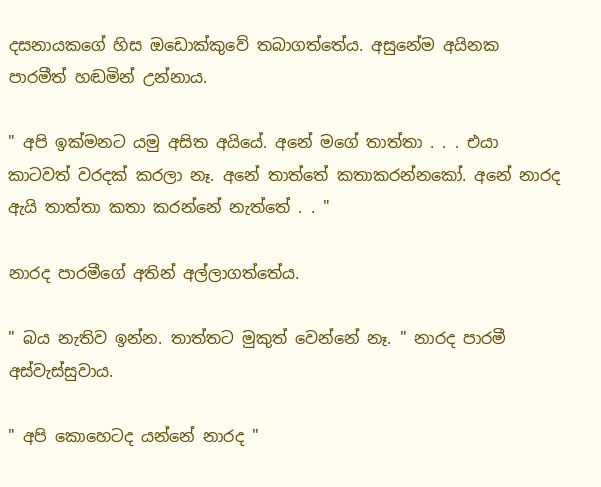දසනායකගේ හිස ඔඩොක්කුවේ තබාගත්තේය. අසුනේම අයිනක පාරමීත් හඬමින් උන්නාය.

" අපි ඉක්මනට යමු අසිත අයියේ. අනේ මගේ තාත්තා . . . එයා කාටවත් වරදක් කරලා නෑ. අනේ තාත්තේ කතාකරන්නකෝ. අනේ නාරද ඇයි තාත්තා කතා කරන්නේ නැත්තේ . . "

නාරද පාරමීගේ අතින් අල්ලාගත්තේය.

" බය නැතිව ඉන්න. තාත්තට මුකුත් වෙන්නේ නෑ. " නාරද පාරමී අස්වැස්සුවාය.

" අපි කොහෙටද යන්නේ නාරද "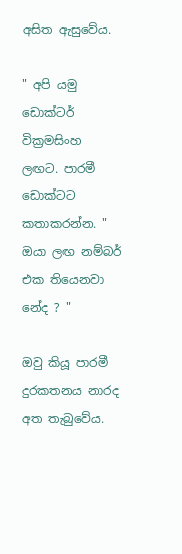අසිත ඇසුවේය.

" අපි යමු ඩොක්ටර් වික්‍රමසිංහ ලඟට. පාරමී ඩොක්ටට කතාකරන්න. " ඔයා ලඟ නම්බර් එක තියෙනවා නේද ? "

ඔවු කියූ පාරමී දුරකතනය නාරද අත තැබුවේය.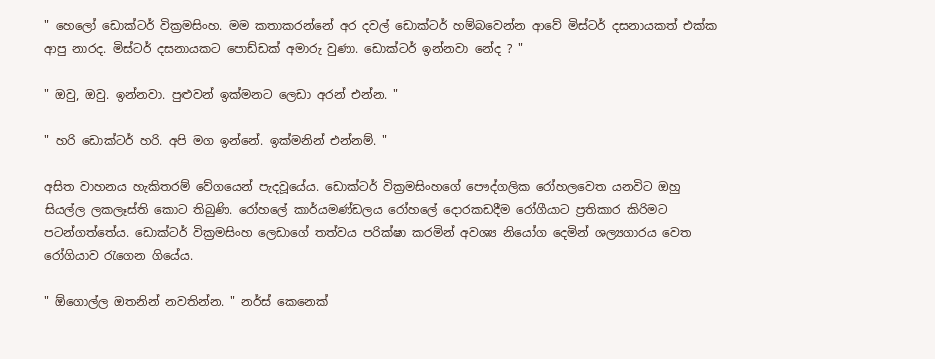" හෙලෝ ඩොක්ටර් වික්‍රමසිංහ. මම කතාකරන්නේ අර දවල් ඩොක්ටර් හම්බවෙන්න ආවේ මිස්ටර් දසනායකත් එක්ක ආපු නාරද. මිස්ටර් දසනායකට පොඩ්ඩක් අමාරු වුණා. ඩොක්ටර් ඉන්නවා නේද ? "

" ඔවු, ඔවු. ඉන්නවා. පුළුවන් ඉක්මනට ලෙඩා අරන් එන්න. "

" හරි ඩොක්ටර් හරි. අපි මග ඉන්නේ. ඉක්මනින් එන්නම්. "

අසිත වාහනය හැකිතරම් වේගයෙන් පැදවූයේය. ඩොක්ටර් වික්‍රමසිංහගේ පෞද්ගලික රෝහලවෙත යනවිට ඔහු සියල්ල ලකලෑස්ති කොට තිබුණි. රෝහලේ කාර්යමණ්ඩලය රෝහලේ දොරකඩදීම රෝගීයාට ප්‍රතිකාර කිරිමට පටන්ගත්තේය. ඩොක්ටර් වික්‍රමසිංහ ලෙඩාගේ තත්වය පරික්ෂා කරමින් අවශ්‍ය නියෝග දෙමින් ශල්‍යගාරය වෙත රෝගියාව රැගෙන ගියේය.

" ඕගොල්ල ඔතනින් නවතින්න. " නර්ස් කෙනෙක්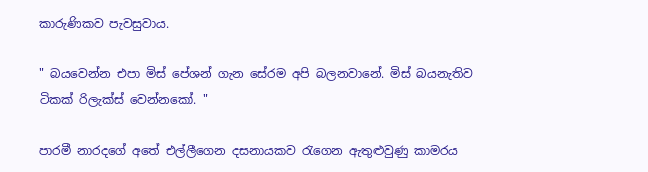කාරුණිකව පැවසුවාය.

" බයවෙන්න එපා මිස් පේශන් ගැන සේරම අපි බලනවානේ. මිස් බයනැතිව ටිකක් රිලැක්ස් වෙන්නකෝ. "

පාරමී නාරදගේ අතේ එල්ලීගෙන දසනායකව රැගෙන ඇතුළුවුණු කාමරය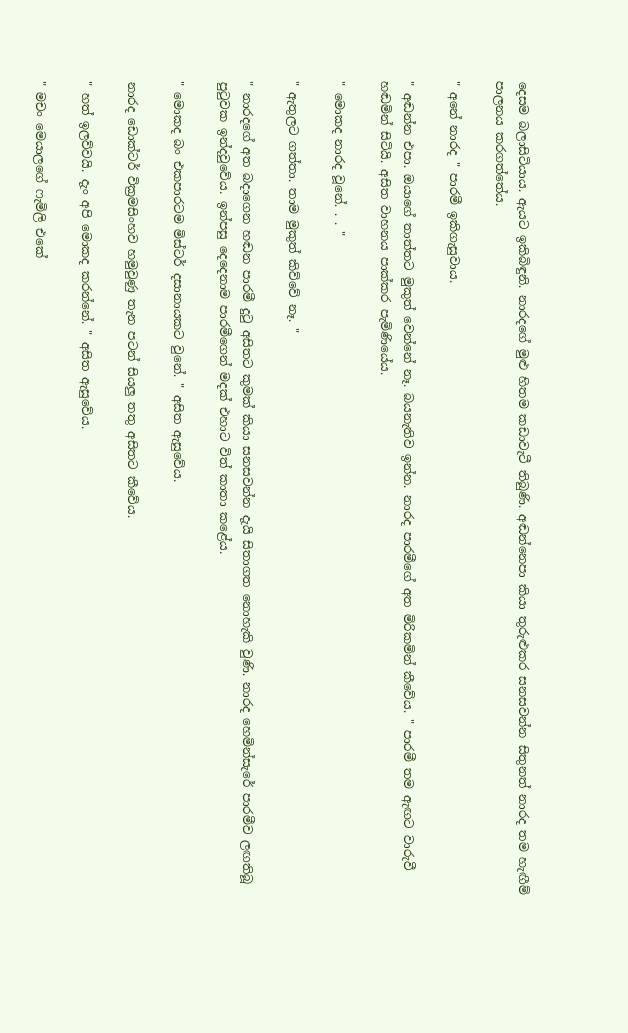දෙසම බලාසිටියාය. ඇයට ඉකිබිඳුනි. නාරදගේ මුළු හිතම කඩාවැටී තිබුණි. අඬන්නෙපා කියා තුරුළුකර සනසවන්න සිතුනත් නාරද තම හැඟීම් පාලනය කරගත්තේය.

" අනේ නාරද " පාරමී ඉකිගැසුවාය.

" අඬන්න එපා. ඔයාගේ තාත්තට මුකුත් වෙන්නේ නෑ. බයනැතිව ඉන්න. නාරද පාරමීගේ අත මිරිකමින් කීවේය. " පාරමී තම ඇඟට වාරුවී හඬමින් සිටියි. අසිත වාහනය පාක්කර පැමිණියේය.

" මොකද නාරද වූනේ. . . "

" ඇතුලට ගත්තා. තාම මුකුත් කිව්වේ නෑ. "

" නාරදගේ අත බදාගෙන හඬන පාරමී දුටු අසිතට කුමක් කියා සනසවන්න දැයි සිතාගත නොහැකි වුණි. නාරද හෙමින්සැරේ පාරමීව ලඟතිබූ පුටුවක ඉන්දවුවේය. ඉන්පසු දෙදෙනාම පාරමීගෙන් මදක් එහාට විත් කාතා කළේය.

" මොකද බං එකපාරටම මිස්ටර් දසානායකට වුනේ. " අසිත ඇසුවේය.

නාරද ඩොක්ටර් වික්‍රමසිංහව හමුවුණු තැන පටන් සියලු තතු අසිතට කීවේය.

" හත් ඉලව්වයි. දැං අපි මොකද කරන්නේ. " අසිත ඇසුවේය.

" මචං මෙයාලගේ ෆැමිලි එකේ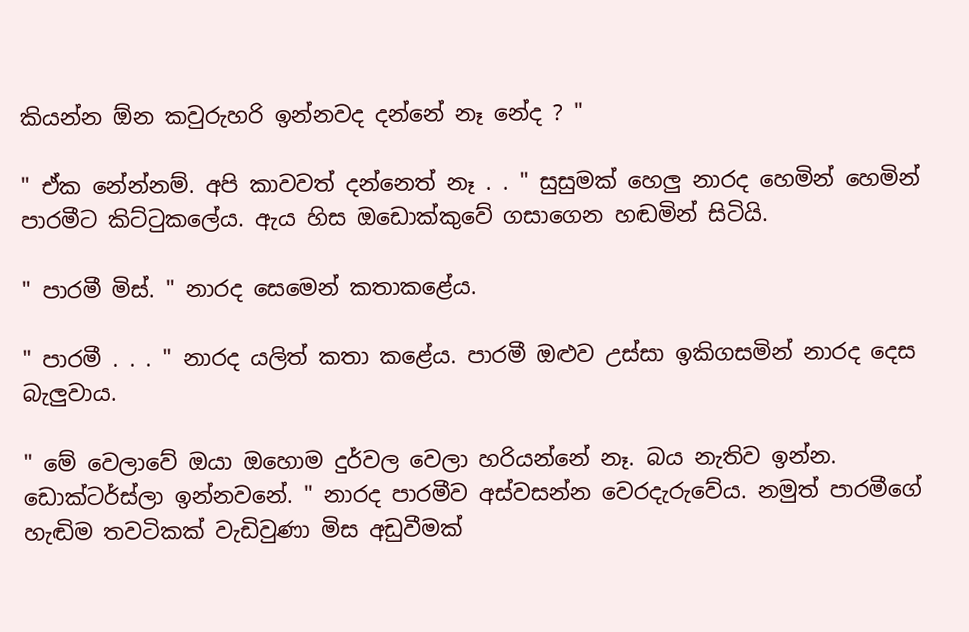කියන්න ඕන කවුරුහරි ඉන්නවද දන්නේ නෑ නේද ? "

" ඒක නේන්නම්. අපි කාවවත් දන්නෙත් නෑ . . " සුසුමක් හෙලු නාරද හෙමින් හෙමින් පාරමීට කිට්ටුකලේය. ඇය හිස ඔඩොක්කුවේ ගසාගෙන හඬමින් සිටියි.

" පාරමී මිස්. " නාරද සෙමෙන් කතාකළේය.

" පාරමී . . . " නාරද යලිත් කතා කළේය. පාරමී ඔළුව උස්සා ඉකිගසමින් නාරද දෙස බැලුවාය.

" මේ වෙලාවේ ඔයා ඔහොම දුර්වල වෙලා හරියන්නේ නෑ. බය නැතිව ඉන්න. ඩොක්ටර්ස්ලා ඉන්නවනේ. " නාරද පාරමීව අස්වසන්න වෙරදැරුවේය. නමුත් පාරමීගේ හැඬිම තවටිකක් වැඩිවුණා මිස අඩුවීමක්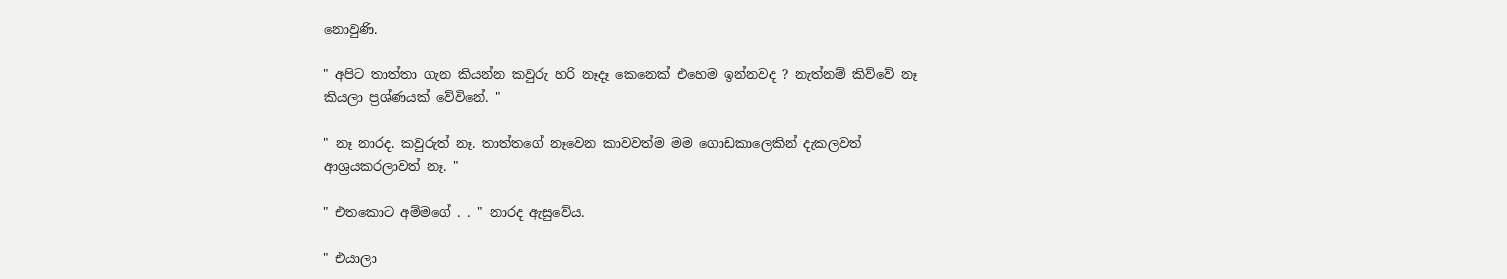නොවුණි.

" අපිට තාත්තා ගැන කියන්න කවුරු හරි නෑදෑ කෙනෙක් එහෙම ඉන්නවද ? නැත්නම් කිව්වේ නෑ කියලා ප්‍රශ්ණයක් වේවිනේ. "

" නෑ නාරද. කවුරුත් නෑ. තාත්තගේ නෑවෙන කාවවත්ම මම ගොඩකාලෙකින් දැකලවත් ආශ්‍රයකරලාවත් නෑ. "

" එතකොට අම්මගේ . . " නාරද ඇසුවේය.

" එයාලා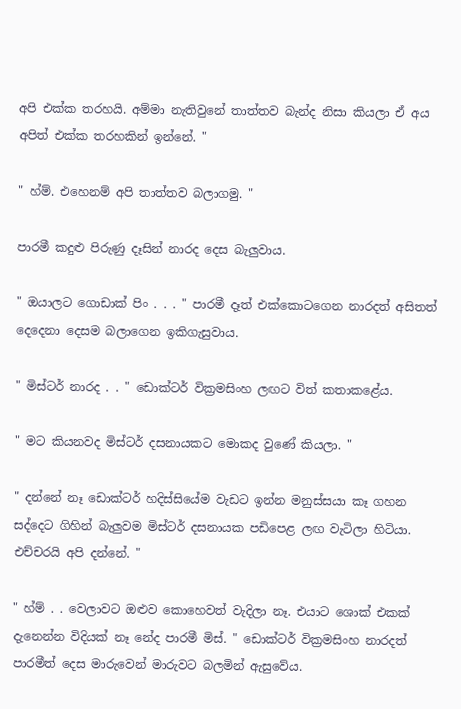අපි එක්ක තරහයි. අම්මා නැතිවුනේ තාත්තව බැන්ද නිසා කියලා ඒ අය අපිත් එක්ක තරහකින් ඉන්නේ. "

" හ්ම්. එහෙනම් අපි තාත්තව බලාගමු. "

පාරමී කදුළු පිරුණු දෑසින් නාරද දෙස බැලුවාය.

" ඔයාලට ගොඩාක් පිං . . . " පාරමී දෑත් එක්කොටගෙන නාරදත් අසිතත් දෙදෙනා දෙසම බලාගෙන ඉකිගැසුවාය.

" මිස්ටර් නාරද . . " ඩොක්ටර් වික්‍රමසිංහ ලඟට විත් කතාකළේය.

" මට කියනවද මිස්ටර් දසනායකට මොකද වුණේ කියලා. "

" දන්නේ නෑ ඩොක්ටර් හදිස්සියේම වැඩට ඉන්න මනුස්සයා කෑ ගහන සද්දෙට ගිහින් බැලුවම මිස්ටර් දසනායක පඩිපෙළ ලඟ වැටිලා හිටියා. එච්චරයි අපි දන්නේ. "

" හ්ම් . . වෙලාවට ඔළුව කොහෙවත් වැදිලා නෑ. එයාට ශොක් එකක් දැනෙන්න විදියක් නෑ නේද පාරමී මිස්. " ඩොක්ටර් වික්‍රමසිංහ නාරදත් පාරමීත් දෙස මාරුවෙන් මාරුවට බලමින් ඇසුවේය.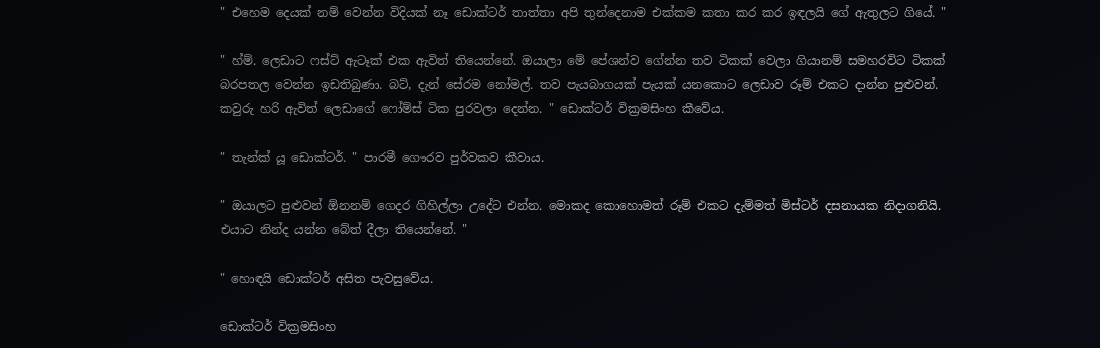" එහෙම දෙයක් නම් වෙන්න විදියක් නෑ ඩොක්ටර් තාත්තා අපි තුන්දෙනාම එක්කම කතා කර කර ඉඳලයි ගේ ඇතුලට ගියේ. "

" හ්ම්. ලෙඩාට ෆස්ට් ඇටෑක් එක ඇවිත් තියෙන්නේ. ඔයාලා මේ පේශන්ව ගේන්න තව ටිකක් වෙලා ගියානම් සමහරවිට ටිකක් බරපතල වෙන්න ඉඩතිබුණා. බට්, දැන් සේරම නෝමල්. තව පැයබාගයක් පැයක් යනකොට ලෙඩාව රූම් එකට දාන්න පුළුවන්. කවුරු හරි ඇවිත් ලෙඩාගේ ෆෝම්ස් ටික පුරවලා දෙන්න. " ඩොක්ටර් වික්‍රමසිංහ කීවේය.

" තැන්ක් යූ ඩොක්ටර්. " පාරමී ගෞරව පුර්වකව කීවාය.

" ඔයාලට පුළුවන් ඕනනම් ගෙදර ගිහිල්ලා උදේට එන්න. මොකද කොහොමත් රූම් එකට දැම්මත් මිස්ටර් දසනායක නිදාගනියි. එයාට නින්ද යන්න බේත් දීලා තියෙන්නේ. "

" හොඳයි ඩොක්ටර් අසිත පැවසුවේය.

ඩොක්ටර් වික්‍රමසිංහ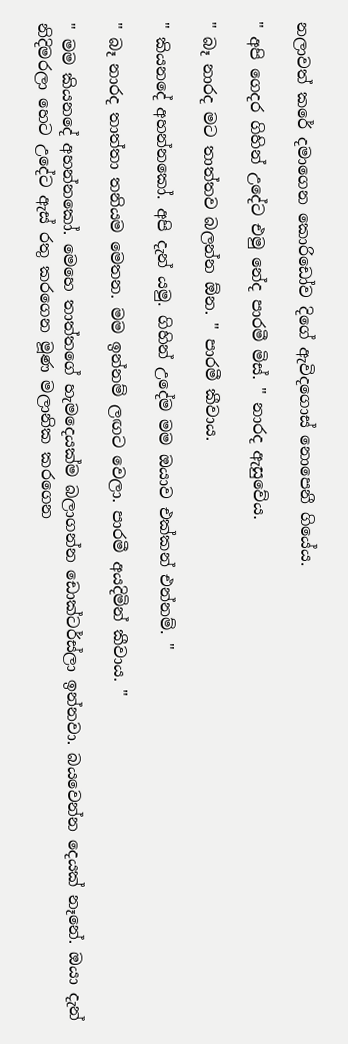නලාවත් කරේ දමාගෙන කොරිඩෝව දිගේ ඇවිදගොස් නොපෙනී ගියේය.

" අපි ගෙදර ගිහින් උදේට එමු නේද පාරමී මිස්. " නාරද ඇසුවේය.

" බෑ නාරද මට තාත්තව බලන්න ඕන. " පාරමී කීවාය.

" කියනදේ අහන්නකෝ. අපි දැන් යමු. ගිහින් උදේම මම ඔයාව එක්කන් එන්නම්. "

" බෑ නාරද තාත්තා තනියම මෙතන. මම ඉන්නම් ලඟට වෙලා. පාරමී අයදිමින් කීවාය. "

" මම කියනදේ අහන්නකෝ. මෙහෙ තාත්තගේ හැමදෙයක්ම බලාගන්න ඩොක්ටර්ස්ලා ඉන්නවා. බයවෙන්න දෙයක් නෑනේ. ඔයා දැන් නිදිමරලා හෙට උදේට ඇස් රතු කරගෙන මූණ මලානික කරගෙන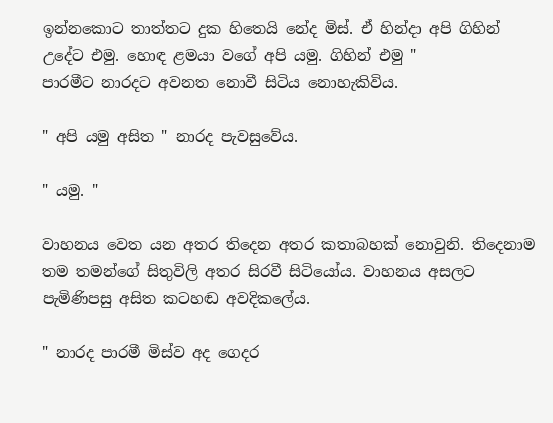ඉන්නකොට තාත්තට දුක හිතෙයි නේද මිස්. ඒ හින්දා අපි ගිහින් උදේට එමු. හොඳ ළමයා වගේ අපි යමු. ගිහින් එමු "
පාරමීට නාරදට අවනත නොවී සිටිය නොහැකිවිය.

" අපි යමු අසිත " නාරද පැවසුවේය.

" යමු. "

වාහනය වෙත යන අතර තිදෙන අතර කතාබහක් නොවුනි. තිදෙනාම තම තමන්ගේ සිතුවිලි අතර සිරවී සිටියෝය. වාහනය අසලට පැමිණිපසු අසිත කටහඬ අවදිකලේය.

" නාරද පාරමී මිස්ව අද ගෙදර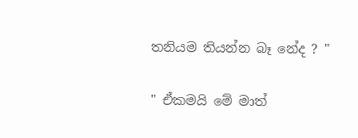තනියම තියන්න බෑ නේද ? "

" ඒකමයි මේ මාත්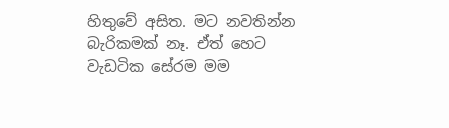හිතුවේ අසිත. මට නවතින්න බැරිකමක් නෑ. ඒත් හෙට වැඩටික සේරම මම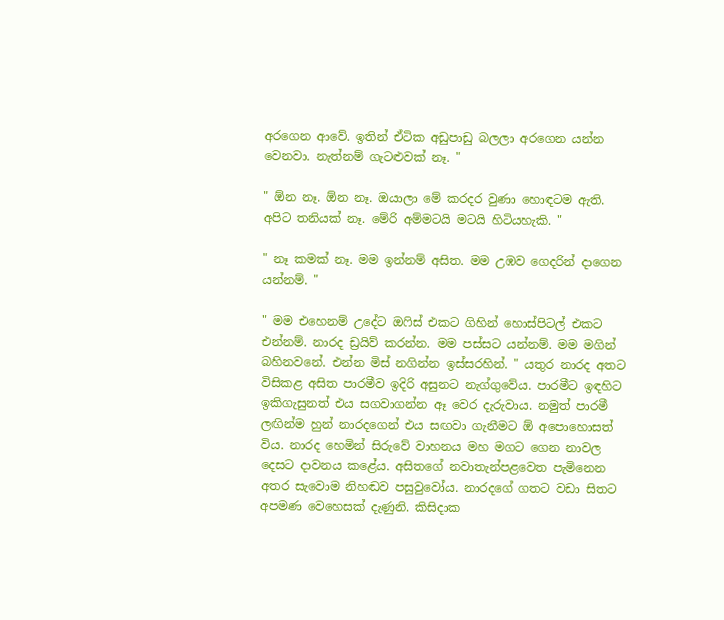අරගෙන ආවේ. ඉතින් ඒටික අඩුපාඩු බලලා අරගෙන යන්න වෙනවා. නැත්නම් ගැටළුවක් නෑ. "

" ඕන නෑ. ඕන නෑ. ඔයාලා මේ කරදර වුණා හොඳටම ඇති. අපිට තනියක් නෑ. මේරි අම්මටයි මටයි හිටියහැකි. "

" නෑ කමක් නෑ. මම ඉන්නම් අසිත. මම උඹව ගෙදරින් දාගෙන යන්නම්. "

" මම එහෙනම් උදේට ඔෆිස් එකට ගිහින් හොස්පිටල් එකට එන්නම්. නාරද ඩ්‍රයිව් කරන්න. මම පස්සට යන්නම්. මම මගින් බහිනවනේ. එන්න මිස් නගින්න ඉස්සරහින්. " යතුර නාරද අතට විසිකළ අසිත පාරමීව ඉදිරි අසුනට නැග්ගුවේය. පාරමීට ඉඳහිට ඉකිගැසුනත් එය සගවාගන්න ඈ වෙර දැරුවාය. නමුත් පාරමී ලඟින්ම හුන් නාරදගෙන් එය සඟවා ගැනීමට ඕ අපොහොසත් විය. නාරද හෙමින් සිරුවේ වාහනය මහ මගට ගෙන නාවල දෙසට දාවනය කළේය. අසිතගේ නවාතැන්පළවෙත පැමිනෙන අතර සැවොම නිහඬව පසුවුවෝය. නාරදගේ ගතට වඩා සිතට අපමණ වෙහෙසක් දැණුනි. කිසිදාක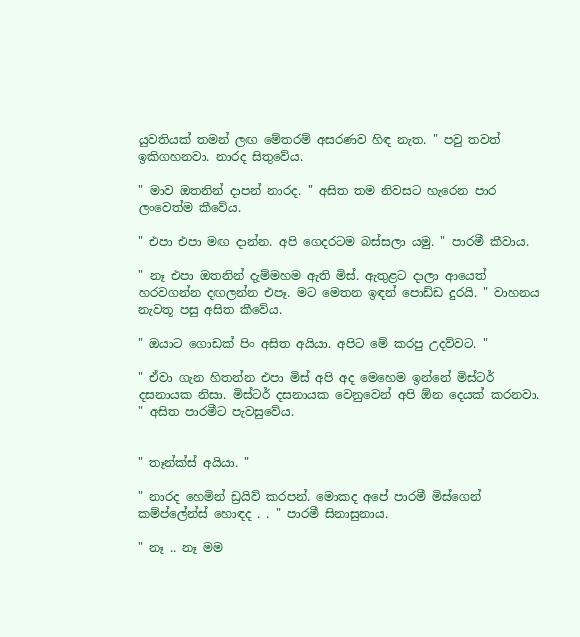යුවතියක් තමන් ලඟ මේතරම් අසරණව හිඳ නැත. " පවු තවත් ඉකිගහනවා. නාරද සිතුවේය.

" මාව ඔතනින් දාපන් නාරද. " අසිත තම නිවසට හැරෙන පාර ලංවෙත්ම කීවේය.

" එපා එපා මඟ දාන්න. අපි ගෙදරටම බස්සලා යමු. " පාරමී කීවාය.

" නෑ එපා ඔතනින් දැම්මහම ඇති මිස්. ඇතුළට දාලා ආයෙත් හරවගන්න දඟලන්න එපෑ. මට මෙතන ඉඳන් පොඩ්ඩ දුරයි. " වාහනය නැවතූ පසු අසිත කීවේය.

" ඔයාට ගොඩක් පිං අසිත අයියා. අපිට මේ කරපු උදව්වට. "

" ඒවා ගැන හිතන්න එපා මිස් අපි අද මෙහෙම ඉන්නේ මිස්ටර් දසනායක නිසා. මිස්ටර් දසනායක වෙනුවෙන් අපි ඕන දෙයක් කරනවා. " අසිත පාරමීට පැවසුවේය.


" තෑන්ක්ස් අයියා. "

" නාරද හෙමින් ඩ්‍රයිව් කරපන්. මොකද අපේ පාරමී මිස්ගෙන් කම්ප්ලේන්ස් හොඳද . . " පාරමී සිනාසුනාය.

" නෑ .. නෑ මම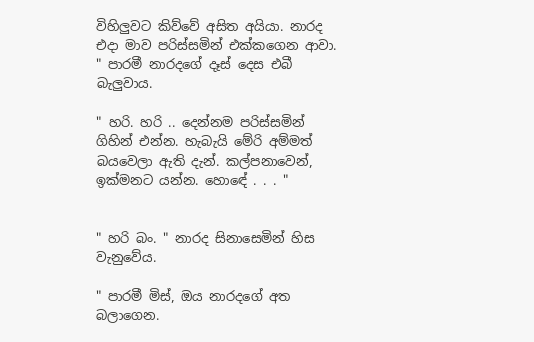විහිලුවට කිව්වේ අසිත අයියා. නාරද එදා මාව පරිස්සමින් එක්කගෙන ආවා. " පාරමී නාරදගේ දෑස් දෙස එබී බැලුවාය.

" හරි. හරි .. දෙන්නම පරිස්සමින් ගිහින් එන්න. හැබැයි මේරි අම්මත් බයවෙලා ඇති දැන්. කල්පනාවෙන්, ඉක්මනට යන්න. හොඳේ . . . "


" හරි බං. " නාරද සිනාසෙමින් හිස වැනුවේය.

" පාරමී මිස්, ඔය නාරදගේ අත බලාගෙන.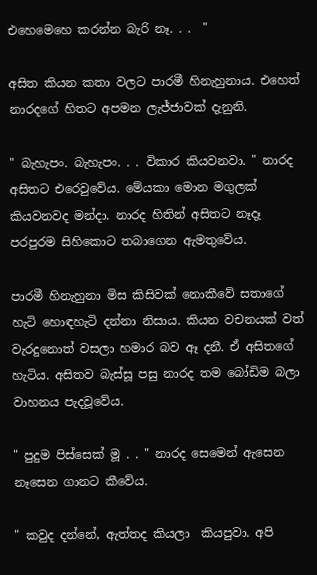එහෙමෙහෙ කරන්න බැරි නෑ. . .  "

අසිත කියන කතා වලට පාරමී හිනැහුනාය. එහෙත් නාරදගේ හිතට අපමන ලැජ්ජාවක් දැනුනි.

" බැහැපං. බැහැපං. . . විකාර කියවනවා. " නාරද අසිතට එරෙවුවේය. මේයකා මොන මගුලක් කියවනවද මන්දා. නාරද හිතින් අසිතට නෑදෑ පරපුරම සිහිකොට තබාගෙන ඇමතුවේය.

පාරමී හිනැහුනා මිස කිසිවක් නොකීවේ සතාගේ හැටි හොඳහැටි දන්නා නිසාය. කියන වචනයක් වත් වැරදුනොත් වසලා හමාර බව ඈ දනී. ඒ අසිතගේ හැටිය. අසිතව බැස්සූ පසු නාරද තම බෝඩිම බලා වාහනය පැදවූවේය.

" පුදුම පිස්සෙක් මූ . . " නාරද සෙමෙන් ඇසෙන නෑසෙන ගානට කීවේය.

" කවුද දන්නේ, ඇත්තද කියලා  කියපුවා. අපි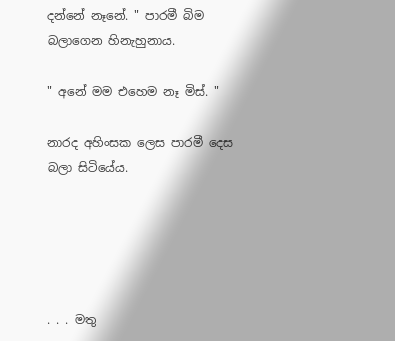දන්නේ නෑනේ. " පාරමී බිම බලාගෙන හිනැහුනාය.

" අනේ මම එහෙම නෑ මිස්. "

නාරද අහිංසක ලෙස පාරමී දෙස බලා සිටියේය.





. . . මතු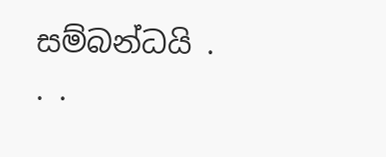සම්බන්ධයි . . .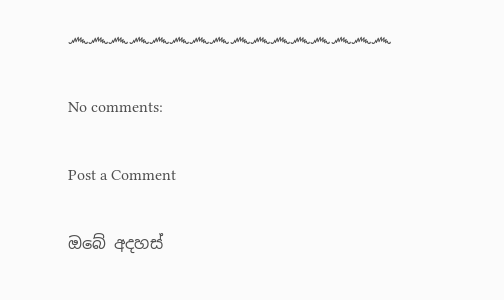෴෴෴෴෴෴෴෴෴෴෴෴෴෴෴෴

No comments:

Post a Comment

ඔබේ අදහස්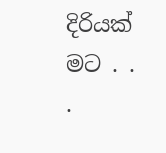දිරියක් මට . . .